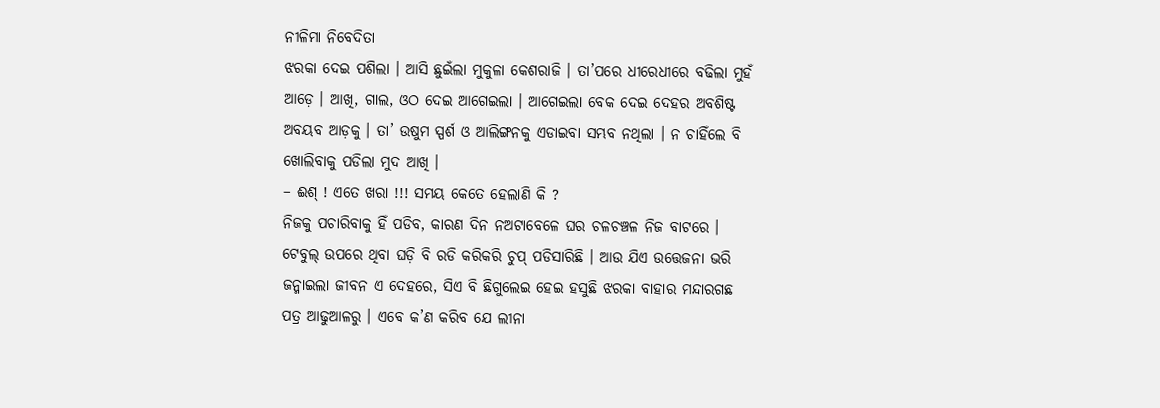ନୀଳିମା ନିବେଦିତା
ଝରକା ଦେଇ ପଶିଲା । ଆସି ଛୁଇଁଲା ମୁକୁଳା କେଶରାଜି । ତା’ପରେ ଧୀରେଧୀରେ ବଢିଲା ମୁହଁ ଆଡ଼େ । ଆଖି, ଗାଲ, ଓଠ ଦେଇ ଆଗେଇଲା । ଆଗେଇଲା ବେକ ଦେଇ ଦେହର ଅବଶିଷ୍ଟ ଅବୟବ ଆଡ଼କୁ । ତା’ ଉଷୁମ ସ୍ପର୍ଶ ଓ ଆଲିଙ୍ଗନକୁ ଏଡାଇବା ସମ୍ଭବ ନଥିଲା । ନ ଚାହିଁଲେ ବି ଖୋଲିବାକୁ ପଡିଲା ମୁଦ ଆଖି ।
– ଈଶ୍ ! ଏତେ ଖରା !!! ସମୟ କେତେ ହେଲାଣି କି ?
ନିଜକୁ ପଚାରିବାକୁ ହିଁ ପଡିବ, କାରଣ ଦିନ ନଅଟାବେଳେ ଘର ଚଳଚଞ୍ଚଳ ନିଜ ବାଟରେ । ଟେବୁଲ୍ ଉପରେ ଥିବା ଘଡ଼ି ବି ରଡି କରିକରି ଚୁପ୍ ପଡିସାରିଛି । ଆଉ ଯିଏ ଉତ୍ତେଜନା ଭରି ଜନ୍ମାଇଲା ଜୀବନ ଏ ଦେହରେ, ସିଏ ବି ଛିଗୁଲେଇ ହେଇ ହସୁଛି ଝରକା ବାହାର ମନ୍ଦାରଗଛ ପତ୍ର ଆଢୁଆଳରୁ । ଏବେ କ’ଣ କରିବ ଯେ ଲୀନା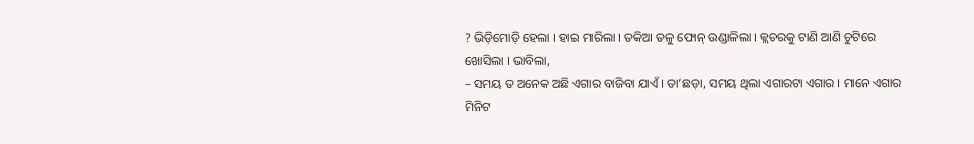? ଭିଡ଼ିମୋଡ଼ି ହେଲା । ହାଇ ମାରିଲା । ତକିଆ ତଳୁ ଫୋନ୍ ଉଣ୍ଡାଳିଲା । କ୍ଲଚରକୁ ଟାଣି ଆଣି ଚୁଟିରେ ଖୋସିଲା । ଭାବିଲା,
– ସମୟ ତ ଅନେକ ଅଛି ଏଗାର ବାଜିବା ଯାଏଁ । ତା’ଛଡ଼ା, ସମୟ ଥିଲା ଏଗାରଟା ଏଗାର । ମାନେ ଏଗାର ମିନିଟ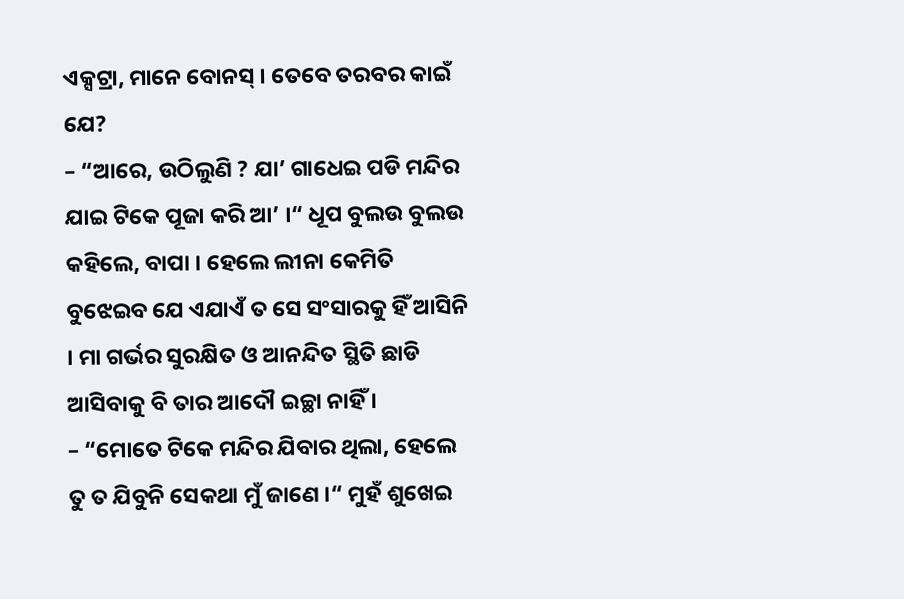ଏକ୍ସଟ୍ରା, ମାନେ ବୋନସ୍ । ତେବେ ତରବର କାଇଁ ଯେ?
– “ଆରେ, ଉଠିଲୁଣି ? ଯା’ ଗାଧେଇ ପଡି ମନ୍ଦିର ଯାଇ ଟିକେ ପୂଜା କରି ଆ’ ।“ ଧୂପ ବୁଲଉ ବୁଲଉ କହିଲେ, ବାପା । ହେଲେ ଲୀନା କେମିତି ବୁଝେଇବ ଯେ ଏଯାଏଁ ତ ସେ ସଂସାରକୁ ହିଁ ଆସିନି । ମା ଗର୍ଭର ସୁରକ୍ଷିତ ଓ ଆନନ୍ଦିତ ସ୍ଥିତି ଛାଡି ଆସିବାକୁ ବି ତାର ଆଦୌ ଇଚ୍ଛା ନାହିଁ ।
– “ମୋତେ ଟିକେ ମନ୍ଦିର ଯିବାର ଥିଲା, ହେଲେ ତୁ ତ ଯିବୁନି ସେକଥା ମୁଁ ଜାଣେ ।“ ମୁହଁ ଶୁଖେଇ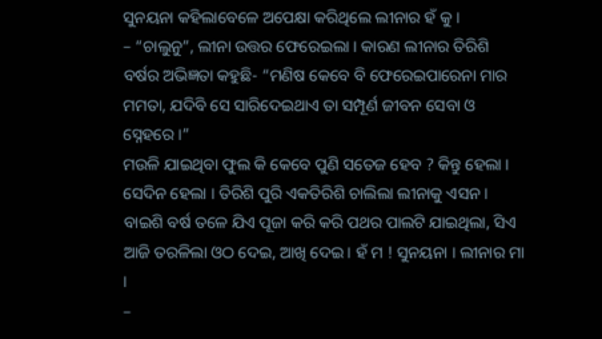ସୁନୟନା କହିଲାବେଳେ ଅପେକ୍ଷା କରିଥିଲେ ଲୀନାର ହଁ କୁ ।
– “ଚାଲୁନୁ”, ଲୀନା ଉତ୍ତର ଫେରେଇଲା । କାରଣ ଲୀନାର ତିରିଶି ବର୍ଷର ଅଭିଜ୍ଞତା କହୁଛି- “ମଣିଷ କେବେ ବି ଫେରେଇପାରେନା ମାର ମମତା, ଯଦିବି ସେ ସାରିଦେଇଥାଏ ତା ସମ୍ପୂର୍ଣ ଜୀବନ ସେବା ଓ ସ୍ନେହରେ ।”
ମଉଳି ଯାଇଥିବା ଫୁଲ କି କେବେ ପୁଣି ସତେଜ ହେବ ? କିନ୍ତୁ ହେଲା । ସେଦିନ ହେଲା । ତିରିଶି ପୁରି ଏକତିରିଶି ଚାଲିଲା ଲୀନାକୁ ଏସନ । ବାଇଶି ବର୍ଷ ତଳେ ଯିଏ ପୂଜା କରି କରି ପଥର ପାଲଟି ଯାଇଥିଲା, ସିଏ ଆଜି ତରଳିଲା ଓଠ ଦେଇ, ଆଖି ଦେଇ । ହଁ ମ ! ସୁନୟନା । ଲୀନାର ମା ।
–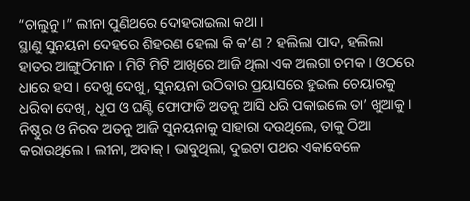“ଚାଲୁନୁ ।” ଲୀନା ପୁଣିଥରେ ଦୋହରାଇଲା କଥା ।
ସ୍ଥାଣୁ ସୁନୟନା ଦେହରେ ଶିହରଣ ହେଲା କି କ’ଣ ? ହଲିଲା ପାଦ, ହଲିଲା ହାତର ଆଙ୍ଗୁଠିମାନ । ମିଟି ମିଟି ଆଖିରେ ଆଜି ଥିଲା ଏକ ଅଲଗା ଚମକ । ଓଠରେ ଧାରେ ହସ । ଦେଖୁ ଦେଖୁ, ସୁନୟନା ଉଠିବାର ପ୍ରୟାସରେ ହୁଇଲ ଚେୟାରକୁ ଧରିବା ଦେଖି, ଧୂପ ଓ ଘଣ୍ଟି ଫୋଫାଡି ଅତନୁ ଆସି ଧରି ପକାଇଲେ ତା’ ଖୁଆକୁ । ନିଷ୍ଠୁର ଓ ନିରବ ଅତନୁ ଆଜି ସୁନୟନାକୁ ସାହାରା ଦଉଥିଲେ, ତାକୁ ଠିଆ କରାଉଥିଲେ । ଲୀନା, ଅବାକ୍ । ଭାବୁଥିଲା, ଦୁଇଟା ପଥର ଏକାବେଳେ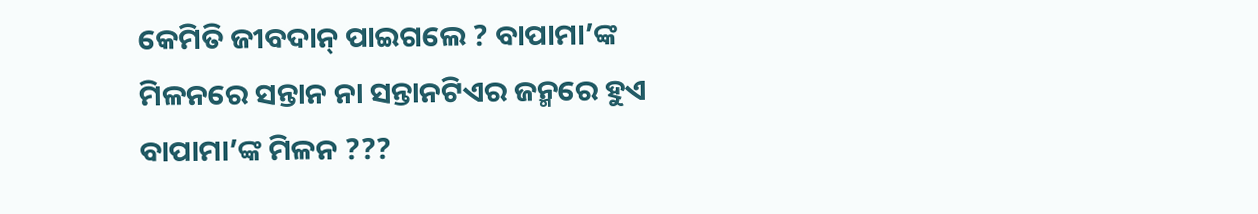କେମିତି ଜୀବଦାନ୍ ପାଇଗଲେ ? ବାପାମା’ଙ୍କ ମିଳନରେ ସନ୍ତାନ ନା ସନ୍ତାନଟିଏର ଜନ୍ମରେ ହୁଏ ବାପାମା’ଙ୍କ ମିଳନ ???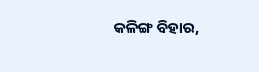କଳିଙ୍ଗ ବିହାର,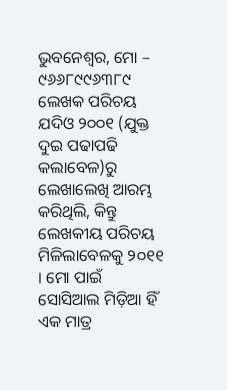ଭୁବନେଶ୍ୱର, ମୋ – ୯୬୬୮୯୯୬୩୮୯
ଲେଖକ ପରିଚୟ
ଯଦିଓ ୨୦୦୧ (ଯୁକ୍ତ ଦୁଇ ପଢାପଢି କଲାବେଳ)ରୁ ଲେଖାଲେଖି ଆରମ୍ଭ କରିଥିଲି, କିନ୍ତୁ ଲେଖକୀୟ ପରିଚୟ ମିଳିଲାବେଳକୁ ୨୦୧୧ । ମୋ ପାଇଁ ସୋସିଆଲ ମିଡ଼ିଆ ହିଁ ଏକ ମାତ୍ର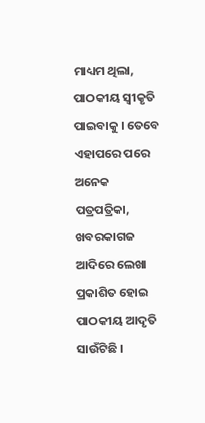ମାଧ୍ୟମ ଥିଲା, ପାଠକୀୟ ସ୍ୱୀକୃତି ପାଇବାକୁ । ତେବେ ଏହାପରେ ପରେ ଅନେକ ପତ୍ରପତ୍ରିକା, ଖବରକାଗଜ ଆଦିରେ ଲେଖା ପ୍ରକାଶିତ ହୋଇ ପାଠକୀୟ ଆଦୃତି ସାଉଁଟିଛି ।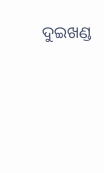ଦୁଇଖଣ୍ଡ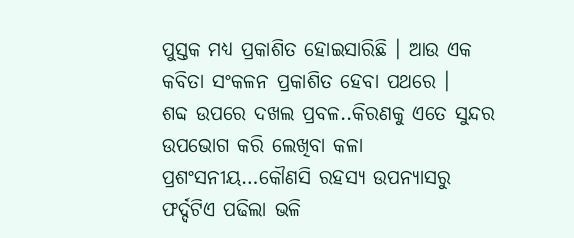ପୁସ୍ତକ ମଧ୍ୟ ପ୍ରକାଶିତ ହୋଇସାରିଛି । ଆଉ ଏକ କବିତା ସଂକଳନ ପ୍ରକାଶିତ ହେବା ପଥରେ ।
ଶବ୍ଦ ଉପରେ ଦଖଲ ପ୍ରବଳ..କିରଣକୁ ଏତେ ସୁନ୍ଦର ଉପଭୋଗ କରି ଲେଖିବା କଳା ପ୍ରଶଂସନୀୟ…କୌଣସି ରହସ୍ୟ ଉପନ୍ୟାସରୁ ଫର୍ଦ୍ଦଟିଏ ପଢିଲା ଭଳି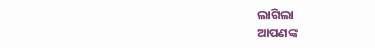ଲାଗିଲା
ଆପଣଙ୍କ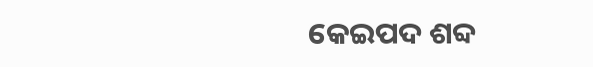କେଇପଦ ଶବ୍ଦ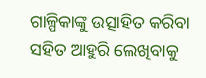ଗାଳ୍ପିକାଙ୍କୁ ଉତ୍ସାହିତ କରିବା ସହିତ ଆହୁରି ଲେଖିବାକୁ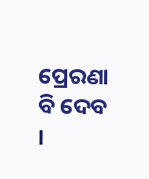ପ୍ରେରଣା ବି ଦେବ ।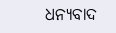ଧନ୍ୟବାଦ